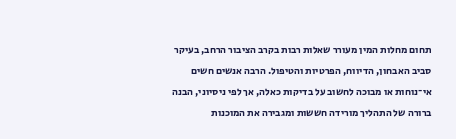תחום מחלות המין מעורר שאלות רבות בקרב הציבור הרחב, בעיקר סביב האבחון, הדיווח, הפרטיות והטיפול. הרבה אנשים חשים אי־נוחות או מבוכה לחשוב על בדיקות כאלה, אך לפי ניסיוני, הבנה ברורה של התהליך מורידה חששות ומגבירה את המוכנות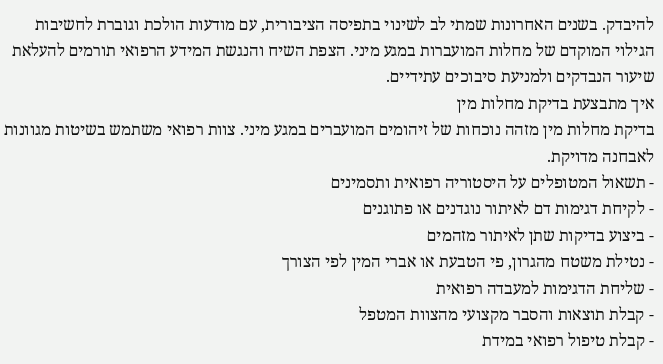להיבדק. בשנים האחרונות שמתי לב לשינוי בתפיסה הציבורית, עם מודעות הולכת וגוברת לחשיבות הגילוי המוקדם של מחלות המועברות במגע מיני. הצפת השיח והנגשת המידע הרפואי תורמים להעלאת שיעור הנבדקים ולמניעת סיבוכים עתידיים.
איך מתבצעת בדיקת מחלות מין
בדיקת מחלות מין מזהה נוכחות של זיהומים המועברים במגע מיני. צוות רפואי משתמש בשיטות מגוונות לאבחנה מדויקת.
- תשאול המטופלים על היסטוריה רפואית ותסמינים
- לקיחת דגימות דם לאיתור נוגדנים או פתוגנים
- ביצוע בדיקות שתן לאיתור מזהמים
- נטילת משטח מהגרון, פי הטבעת או אברי המין לפי הצורך
- שליחת הדגימות למעבדה רפואית
- קבלת תוצאות והסבר מקצועי מהצוות המטפל
- קבלת טיפול רפואי במידת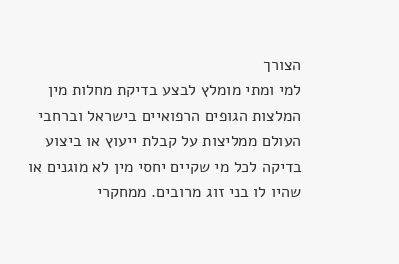הצורך
למי ומתי מומלץ לבצע בדיקת מחלות מין
המלצות הגופים הרפואיים בישראל וברחבי העולם ממליצות על קבלת ייעוץ או ביצוע בדיקה לכל מי שקיים יחסי מין לא מוגנים או שהיו לו בני זוג מרובים. ממחקרי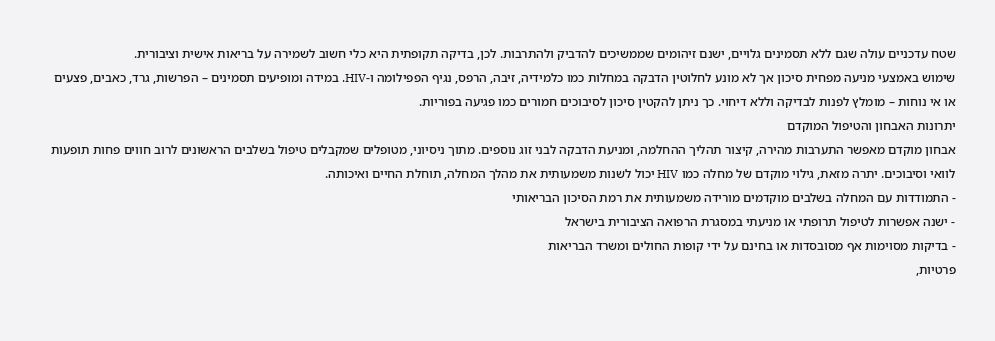שטח עדכניים עולה שגם ללא תסמינים גלויים, ישנם זיהומים שממשיכים להדביק ולהתרבות. לכן, בדיקה תקופתית היא כלי חשוב לשמירה על בריאות אישית וציבורית.
שימוש באמצעי מניעה מפחית סיכון אך לא מונע לחלוטין הדבקה במחלות כמו כלמידיה, זיבה, הרפס, נגיף הפפילומה ו-HIV. במידה ומופיעים תסמינים – הפרשות, גרד, כאבים, פצעים או אי נוחות – מומלץ לפנות לבדיקה וללא דיחוי. כך ניתן להקטין סיכון לסיבוכים חמורים כמו פגיעה בפוריות.
יתרונות האבחון והטיפול המוקדם
אבחון מוקדם מאפשר התערבות מהירה, קיצור תהליך ההחלמה, ומניעת הדבקה לבני זוג נוספים. מתוך ניסיוני, מטופלים שמקבלים טיפול בשלבים הראשונים לרוב חווים פחות תופעות לוואי וסיבוכים. יתרה מזאת, גילוי מוקדם של מחלה כמו HIV יכול לשנות משמעותית את מהלך המחלה, תוחלת החיים ואיכותה.
- התמודדות עם המחלה בשלבים מוקדמים מורידה משמעותית את רמת הסיכון הבריאותי
- ישנה אפשרות לטיפול תרופתי או מניעתי במסגרת הרפואה הציבורית בישראל
- בדיקות מסוימות אף מסובסדות או בחינם על ידי קופות החולים ומשרד הבריאות
פרטיות,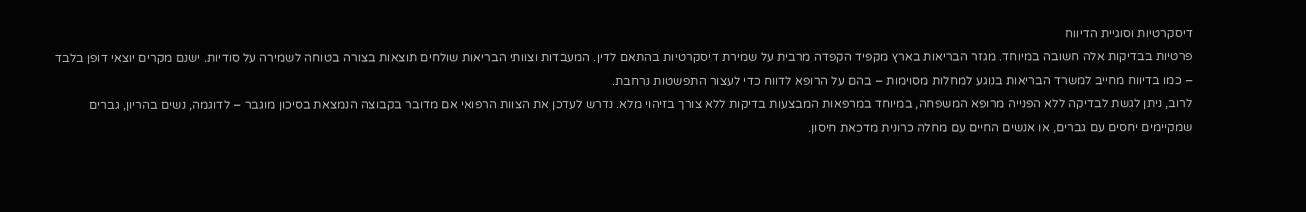דיסקרטיות וסוגיית הדיווח
פרטיות בבדיקות אלה חשובה במיוחד. מגזר הבריאות בארץ מקפיד הקפדה מרבית על שמירת דיסקרטיות בהתאם לדין. המעבדות וצוותי הבריאות שולחים תוצאות בצורה בטוחה לשמירה על סודיות. ישנם מקרים יוצאי דופן בלבד – כמו בדיווח מחייב למשרד הבריאות בנוגע למחלות מסוימות – בהם על הרופא לדווח כדי לעצור התפשטות נרחבת.
לרוב, ניתן לגשת לבדיקה ללא הפנייה מרופא המשפחה, במיוחד במרפאות המבצעות בדיקות ללא צורך בזיהוי מלא. נדרש לעדכן את הצוות הרפואי אם מדובר בקבוצה הנמצאת בסיכון מוגבר – לדוגמה, נשים בהריון, גברים שמקיימים יחסים עם גברים, או אנשים החיים עם מחלה כרונית מדכאת חיסון.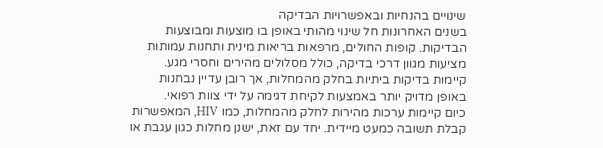שינויים בהנחיות ובאפשרויות הבדיקה
בשנים האחרונות חל שינוי מהותי באופן בו מוצעות ומבוצעות הבדיקות. קופות החולים, מרפאות בריאות מינית ותחנות עמותות מציעות מגוון דרכי בדיקה, כולל מסלולים מהירים וחסרי מגע. קיימות בדיקות ביתיות בחלק מהמחלות, אך רובן עדיין נבחנות באופן מדויק יותר באמצעות לקיחת דגימה על ידי צוות רפואי.
כיום קיימות ערכות מהירות לחלק מהמחלות, כמו HIV, המאפשרות קבלת תשובה כמעט מיידית. יחד עם זאת, ישנן מחלות כגון עגבת או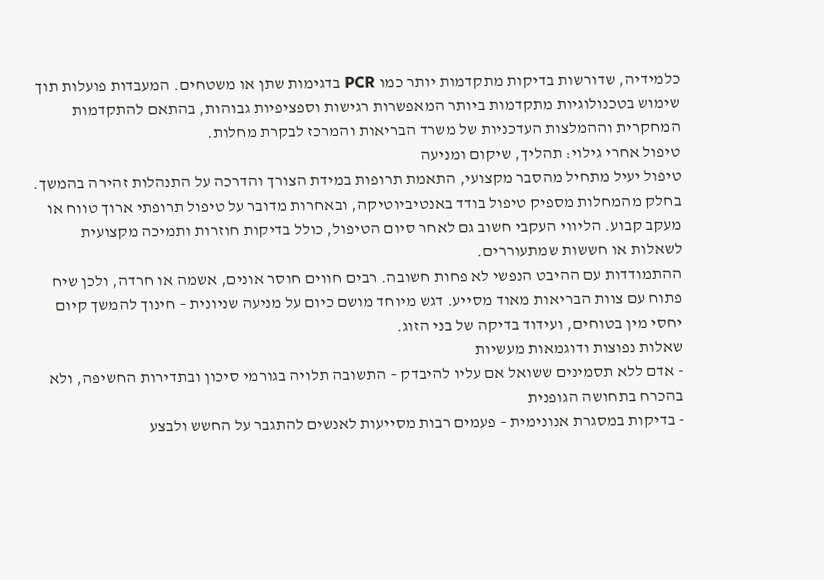כלמידיה, שדורשות בדיקות מתקדמות יותר כמו PCR בדגימות שתן או משטחים. המעבדות פועלות תוך שימוש בטכנולוגיות מתקדמות ביותר המאפשרות רגישות וספציפיות גבוהות, בהתאם להתקדמות המחקרית וההמלצות העדכניות של משרד הבריאות והמרכז לבקרת מחלות.
טיפול אחרי גילוי: תהליך, שיקום ומניעה
טיפול יעיל מתחיל מהסבר מקצועי, התאמת תרופות במידת הצורך והדרכה על התנהלות זהירה בהמשך. בחלק מהמחלות מספיק טיפול בודד באנטיביוטיקה, ובאחרות מדובר על טיפול תרופתי ארוך טווח או מעקב קבוע. הליווי העקבי חשוב גם לאחר סיום הטיפול, כולל בדיקות חוזרות ותמיכה מקצועית לשאלות או חששות שמתעוררים.
ההתמודדות עם ההיבט הנפשי לא פחות חשובה. רבים חווים חוסר אונים, אשמה או חרדה, ולכן שיח פתוח עם צוות הבריאות מאוד מסייע. דגש מיוחד מושם כיום על מניעה שניונית – חינוך להמשך קיום יחסי מין בטוחים, ועידוד בדיקה של בני הזוג.
שאלות נפוצות ודוגמאות מעשיות
- אדם ללא תסמינים ששואל אם עליו להיבדק – התשובה תלויה בגורמי סיכון ובתדירות החשיפה, ולא בהכרח בתחושה הגופנית
- בדיקות במסגרת אנונימית – פעמים רבות מסייעות לאנשים להתגבר על החשש ולבצע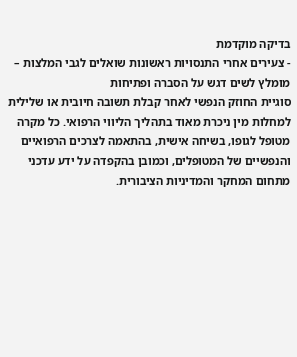בדיקה מוקדמת
- צעירים אחרי התנסויות ראשונות שואלים לגבי המלצות – מומלץ לשים דגש על הסברה ופתיחות
סוגיית החוזק הנפשי לאחר קבלת תשובה חיובית או שלילית למחלות מין ניכרת מאוד בתהליך הליווי הרפואי. כל מקרה מטופל לגופו, בשיחה אישית, בהתאמה לצרכים הרפואיים והנפשיים של המטופלים, וכמובן בהקפדה על ידע עדכני מתחום המחקר והמדיניות הציבורית.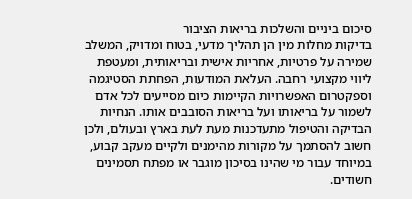סיכום ביניים והשלכות בריאות הציבור
בדיקות מחלות מין הן תהליך מדעי, בטוח ומדויק, המשלב שמירה על פרטיות, אחריות אישית ובריאותית, ומעטפת ליווי מקצועי רחבה. העלאת המודעות, הפחתת הסטיגמה וספקטרום האפשרויות הקיימות כיום מסייעים לכל אדם לשמור על בריאותו ועל בריאות הסובבים אותו. הנחיות הבדיקה והטיפול מתעדכנות מעת לעת בארץ ובעולם, ולכן חשוב להסתמך על מקורות מהימנים ולקיים מעקב קבוע, במיוחד עבור מי שהינו בסיכון מוגבר או מפתח תסמינים חשודים.